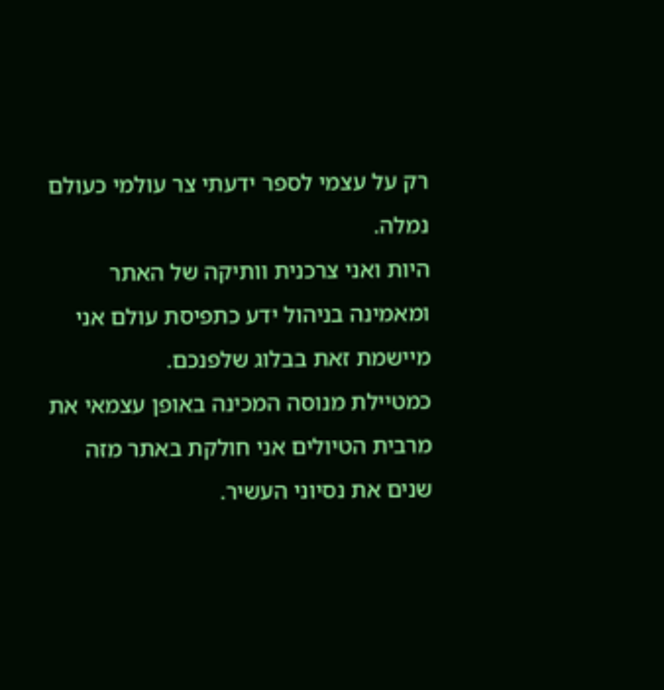רק על עצמי לספר ידעתי צר עולמי כעולם נמלה.
היות ואני צרכנית וותיקה של האתר ומאמינה בניהול ידע כתפיסת עולם אני מיישמת זאת בבלוג שלפנכם.
כמטיילת מנוסה המכינה באופן עצמאי את מרבית הטיולים אני חולקת באתר מזה שנים את נסיוני העשיר.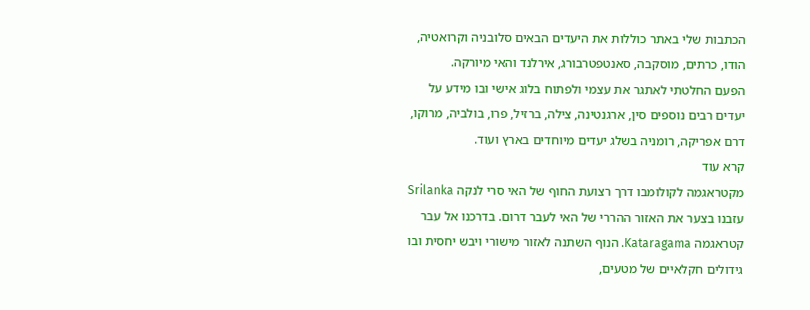הכתבות שלי באתר כוללות את היעדים הבאים סלובניה וקרואטיה, הודו, כרתים, מוסקבה, סאנטפטרבורג, אירלנד והאי מיורקה.
הפעם החלטתי לאתגר את עצמי ולפתוח בלוג אישי ובו מידע על יעדים רבים נוספים סין, ארגנטינה, צילה, ברזיל, פרו, בולביה, מרוקו, דרם אפריקה, רומניה בשלג יעדים מיוחדים בארץ ועוד.
קרא עוד
מקטראגמה לקולומבו דרך רצועת החוף של האי סרי לנקה Srilanka
עזבנו בצער את האזור ההררי של האי לעבר דרום. בדרכנו אל עבר קטראגמה Kataragama. הנוף השתנה לאזור מישורי ויבש יחסית ובו גידולים חקלאיים של מטעים,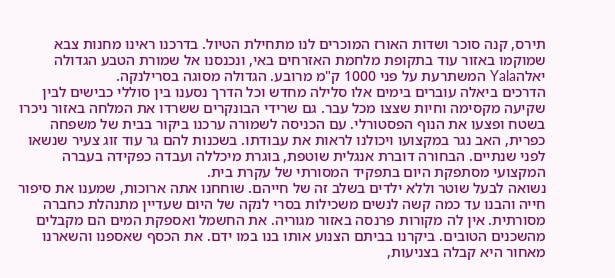תירס, קנה סוכר ושדות האורז המוכרים לנו מתחילת הטיול. בדרכנו ראינו מחנות צבא שמוקמו באזור עוד בתקופת מלחמת האזרחים באי, ונכנסנו אל שמורת הטבע הגדולה יאלהYala המשתרעת על פני 1000 ק"מ מרובע. הגדולה מסוגה בסרילנקה.
הדרכים ביאלה עוברים בימים אלו סלילה מחדש וכל הדרך נסענו בין סוללי כבישים לבין שקיעה מקסימה וחיות שצצו מכל עבר. גם שרידי הבונקרים ששרדו את המלחה באזור ניכרו בשטח ופצעו את הנוף הפסטורלי. עם הכניסה לשמורה ערכנו ביקור בבית של משפחה כפרית, האב נגר במקצועו ויכולנו לראות את עבודתו. בשכנות להם גר עוד זוג צעיר שנשאו לפני שנתיים. הבחורה דוברת אנגלית שוטפת, בוגרת מיכללה ועבדה כפקידה בעברה המקצועי מסתפקת היום בתפקיד המסורתי של עקרת בית.
נשואה לבעל שוטר וללא ילדים בשלב זה של חייהם. שוחחנו אתה ארוכות, שמענו את סיפור חייה והבנו עד כמה קשה לנשים משכילות בסרי לנקה של היום שעדיין מתנהלת כחברה מסורתית. אין לה מקורות פרנסה באזור מגוריה. את החשמל ואספקת המים הם מקבלים מהשכנים הטובים. ביקרנו בביתם הצנוע אותו בנו במו ידם. את הכסף שאספנו והשארנו מאחור היא קבלה בצניעות,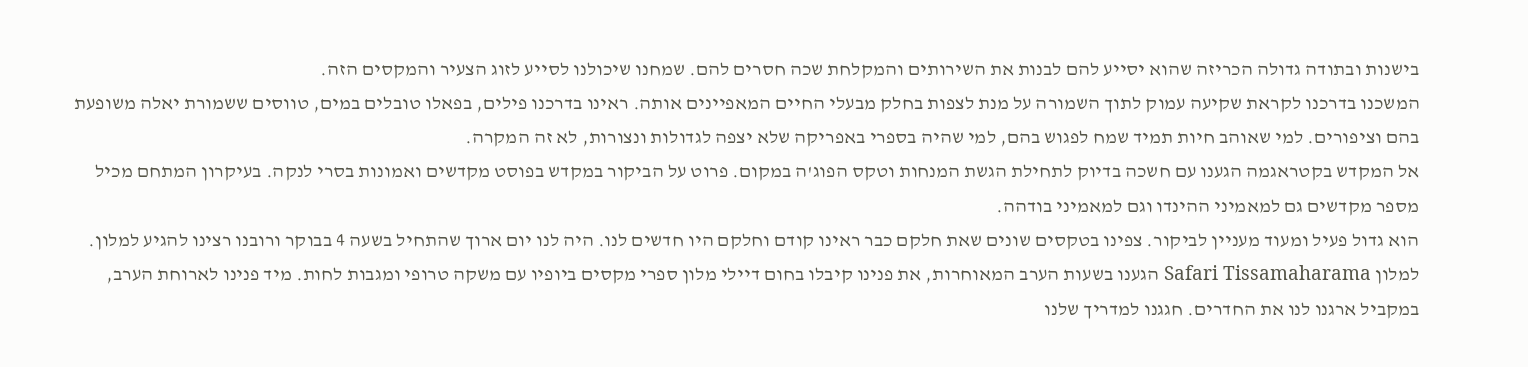בישנות ובתודה גדולה הכריזה שהוא יסייע להם לבנות את השירותים והמקלחת שכה חסרים להם. שמחנו שיכולנו לסייע לזוג הצעיר והמקסים הזה.
המשכנו בדרכנו לקראת שקיעה עמוק לתוך השמורה על מנת לצפות בחלק מבעלי החיים המאפיינים אותה. ראינו בדרכנו פילים, בפאלו טובלים במים, טווסים ששמורת יאלה משופעת בהם וציפורים. למי שאוהב חיות תמיד שמח לפגוש בהם, למי שהיה בספרי באפריקה שלא יצפה לגדולות ונצורות, לא זה המקרה.
אל המקדש בקטראגמה הגענו עם חשכה בדיוק לתחילת הגשת המנחות וטקס הפוג'ה במקום. פרוט על הביקור במקדש בפוסט מקדשים ואמונות בסרי לנקה. בעיקרון המתחם מכיל מספר מקדשים גם למאמיני ההינדו וגם למאמיני בודהה.
הוא גדול פעיל ומעוד מעניין לביקור. צפינו בטקסים שונים שאת חלקם כבר ראינו קודם וחלקם היו חדשים לנו. היה לנו יום ארוך שהתחיל בשעה 4 בבוקר ורובנו רצינו להגיע למלון. למלון Safari Tissamaharama הגענו בשעות הערב המאוחרות, את פנינו קיבלו בחום דיילי מלון ספרי מקסים ביופיו עם משקה טרופי ומגבות לחות. מיד פנינו לארוחת הערב, במקביל ארגנו לנו את החדרים. חגגנו למדריך שלנו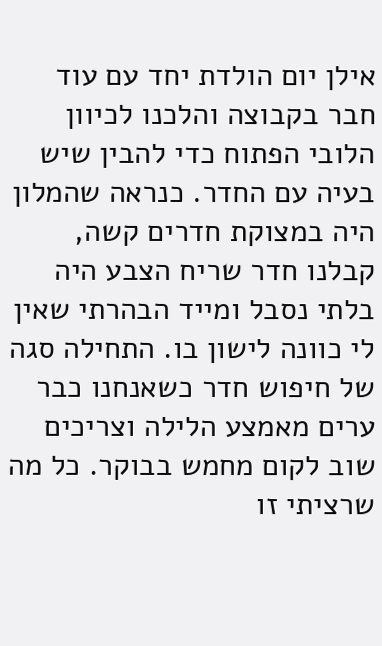אילן יום הולדת יחד עם עוד חבר בקבוצה והלכנו לכיוון הלובי הפתוח כדי להבין שיש בעיה עם החדר. כנראה שהמלון היה במצוקת חדרים קשה, קבלנו חדר שריח הצבע היה בלתי נסבל ומייד הבהרתי שאין לי כוונה לישון בו. התחילה סגה של חיפוש חדר כשאנחנו כבר ערים מאמצע הלילה וצריכים שוב לקום מחמש בבוקר. כל מה שרציתי זו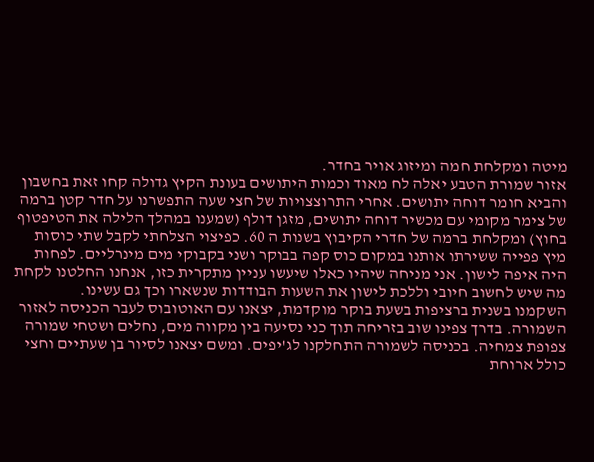מיטה ומקלחת חמה ומיזוג אויר בחדר.
אזור שמורת הטבע יאלה לח מאוד וכמות היתושים בעונת הקיץ גדולה קחו זאת בחשבון והביא חומר דוחה יתושים. אחרי התרוצצויות של חצי שעה התפשרנו על חדר קטן ברמה של צימר מקומי עם מכשיר דוחה יתושים, מזגן דולף (שמענו במהלך הלילה את הטיפטוף בחוץ) ומקלחת ברמה של חדרי הקיבוץ בשנות ה 60. כפיצוי הצלחתי לקבל שתי כוסות מיץ פפייה ששירתו אותנו במקום כוס קפה בבוקר ושני בקבוקי מים מינרליים. לפחות היה איפה לישון. אני מניחה שיהיו כאלו שיעשו עניין מתקרית כזו, אנחנו החלטנו לקחת מה שיש לחשוב חיובי וללכת לישון את השעות הבודדות שנשארו וכך גם עשינו.
השקמנו בשנית ברציפות בשעת בוקר מוקדמת, יצאנו עם האוטובוס לעבר הכניסה לאזור השמורה. בדרך צפינו שוב בזריחה תוך כני נסיעה בין מקווה מים, נחלים ושטחי שמורה צפופת צמחיה. בכניסה לשמורה התחלקנו לג'יפים. ומשם יצאנו לסיור בן שעתיים וחצי כולל ארוחת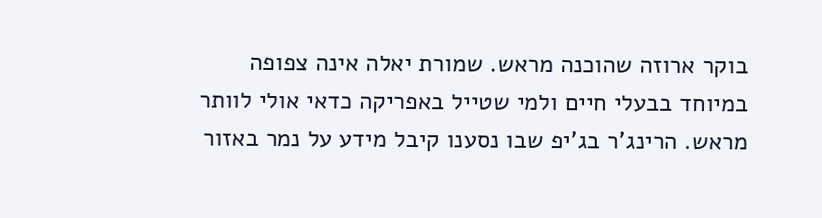בוקר ארוזה שהוכנה מראש. שמורת יאלה אינה צפופה במיוחד בבעלי חיים ולמי שטייל באפריקה כדאי אולי לוותר מראש. הרינג'ר בג'יפ שבו נסענו קיבל מידע על נמר באזור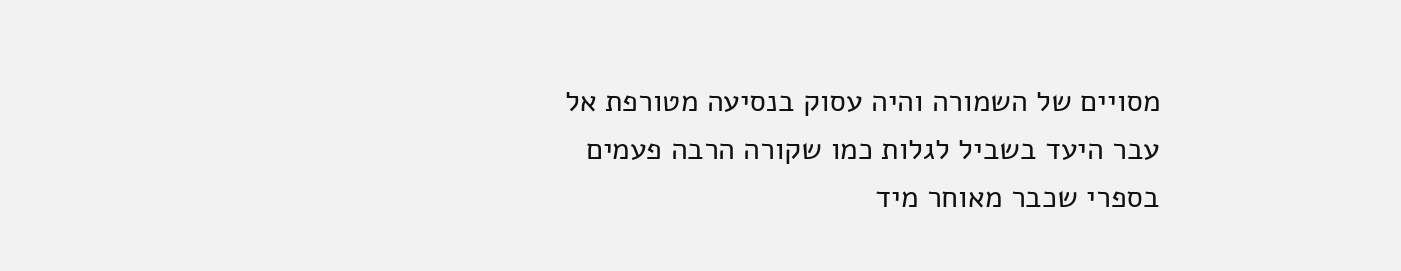מסויים של השמורה והיה עסוק בנסיעה מטורפת אל עבר היעד בשביל לגלות כמו שקורה הרבה פעמים בספרי שכבר מאוחר מיד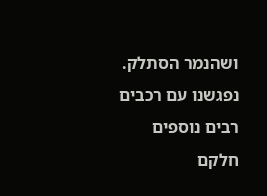ושהנמר הסתלק. נפגשנו עם רכבים רבים נוספים חלקם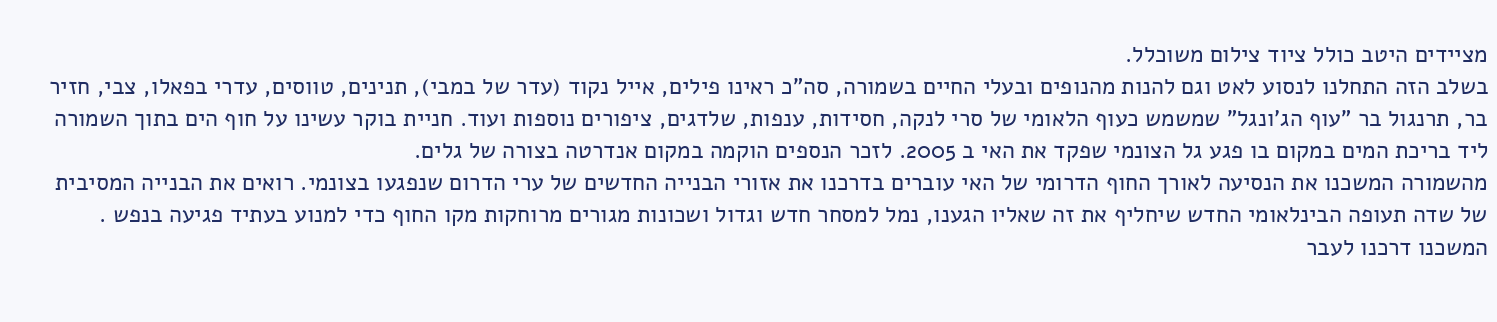מציידים היטב כולל ציוד צילום משוכלל.
בשלב הזה התחלנו לנסוע לאט וגם להנות מהנופים ובעלי החיים בשמורה, סה"כ ראינו פילים, אייל נקוד (עדר של במבי), תנינים, טווסים, עדרי בפאלו, צבי, חזיר בר, תרנגול בר "עוף הג'ונגל" שמשמש כעוף הלאומי של סרי לנקה, חסידות, ענפות, שלדגים, ציפורים נוספות ועוד. חניית בוקר עשינו על חוף הים בתוך השמורה ליד בריכת המים במקום בו פגע גל הצונמי שפקד את האי ב 2005. לזכר הנספים הוקמה במקום אנדרטה בצורה של גלים.
מהשמורה המשכנו את הנסיעה לאורך החוף הדרומי של האי עוברים בדרכנו את אזורי הבנייה החדשים של ערי הדרום שנפגעו בצונמי. רואים את הבנייה המסיבית של שדה תעופה הבינלאומי החדש שיחליף את זה שאליו הגענו, נמל למסחר חדש וגדול ושכונות מגורים מרוחקות מקו החוף כדי למנוע בעתיד פגיעה בנפש . המשכנו דרכנו לעבר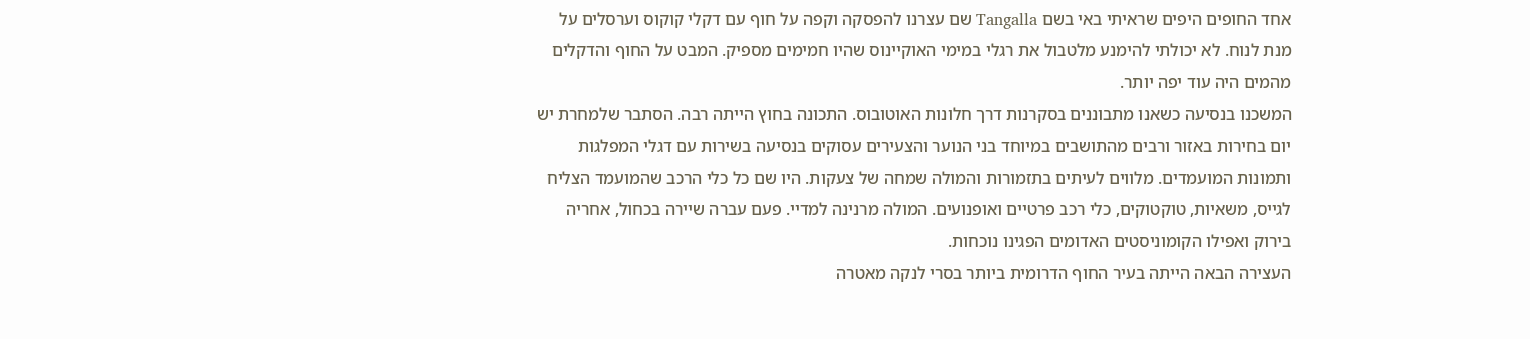אחד החופים היפים שראיתי באי בשם Tangalla שם עצרנו להפסקה וקפה על חוף עם דקלי קוקוס וערסלים על מנת לנוח. לא יכולתי להימנע מלטבול את רגלי במימי האוקיינוס שהיו חמימים מספיק. המבט על החוף והדקלים מהמים היה עוד יפה יותר.
המשכנו בנסיעה כשאנו מתבוננים בסקרנות דרך חלונות האוטובוס. התכונה בחוץ הייתה רבה. הסתבר שלמחרת יש יום בחירות באזור ורבים מהתושבים במיוחד בני הנוער והצעירים עסוקים בנסיעה בשירות עם דגלי המפלגות ותמונות המועמדים. מלווים לעיתים בתזמורות והמולה שמחה של צעקות. היו שם כל כלי הרכב שהמועמד הצליח לגייס, משאיות, טוקטוקים, כלי רכב פרטיים ואופנועים. המולה מרנינה למדיי. פעם עברה שיירה בכחול, אחריה בירוק ואפילו הקומוניסטים האדומים הפגינו נוכחות.
העצירה הבאה הייתה בעיר החוף הדרומית ביותר בסרי לנקה מאטרה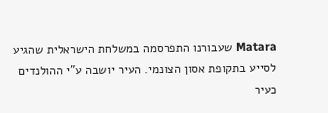Matara שעבורנו התפרסמה במשלחת הישראלית שהגיע לסייע בתקופת אסון הצונמי. העיר יושבה ע"י ההולנדים כעיר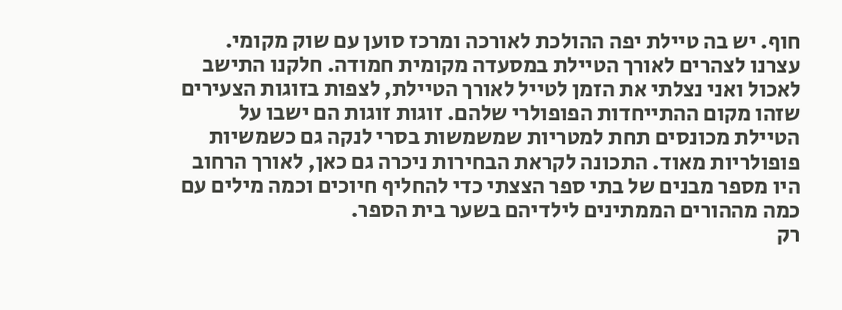חוף. יש בה טיילת יפה ההולכת לאורכה ומרכז סוען עם שוק מקומי.
עצרנו לצהרים לאורך הטיילת במסעדה מקומית חמודה. חלקנו התישב לאכול ואני נצלתי את הזמן לטייל לאורך הטיילת, לצפות בזוגות הצעירים שזהו מקום ההתייחדות הפופולרי שלהם. זוגות זוגות הם ישבו על הטיילת מכונסים תחת למטריות שמשמשות בסרי לנקה גם כשמשיות פופולריות מאוד. התכונה לקראת הבחירות ניכרה גם כאן, לאורך הרחוב היו מספר מבנים של בתי ספר הצצתי כדי להחליף חיוכים וכמה מילים עם כמה מההורים הממתינים לילדיהם בשער בית הספר.
רק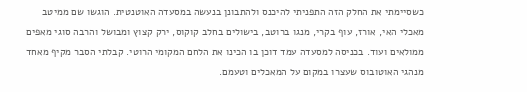כשסיימתי את החלק הזה התפניתי להיכנס ולהתבונן בנעשה במסעדה האוטנטית. הוגשו שם ממיטב מאכלי האי, אורז, עוף בקרי, מנגו ברוטב, בישולים בחלב קוקוס, ירק קצוץ ומבושל והרבה סוגי מאפים ממולאים ועוד. בכניסה למסעדה עמד דוכן בו הכינו את הלחם המקומי הרוטי. קבלתי הסבר מקיף מאחד מנהגי האוטובוס שעצרו במקום על המאכלים וטעמם.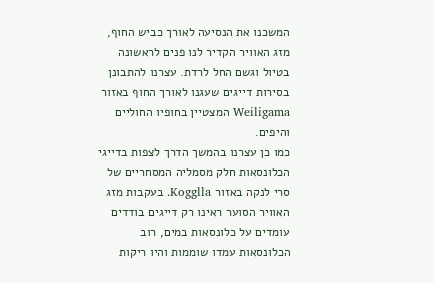המשכנו את הנסיעה לאורך כביש החוף, מזג האוויר הקדיר לנו פנים לראשונה בטיול וגשם החל לרדת. עצרנו להתבונן בסירות דייגים שעגנו לאורך החוף באזור Weiligama המצטיין בחופיו החוליים והיפים.
כמו כן עצרנו בהמשך הדרך לצפות בדייגי הכלונסאות חלק מסמליה המסחריים של סרי לנקה באזור Kogglla. בעקבות מזג האוויר הסוער ראינו רק דייגים בודדים עומדים על כלונסאות במים, רוב הכלונסאות עמדו שוממות והיו ריקות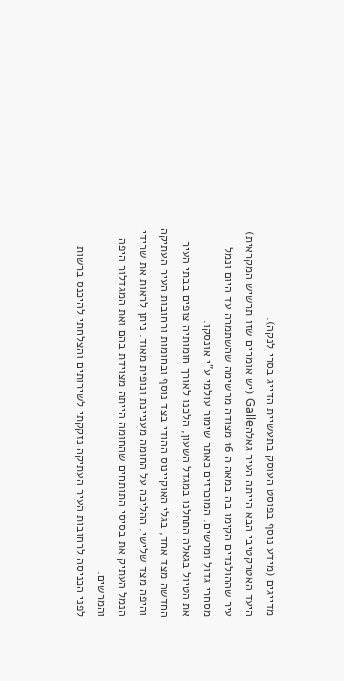מדייגים (מידע נוסף בפוסט העוסק בתעשיית הדייג בסרי לנקה).
היעד האטרקטיבי הבא הייתה העיר גאלהGalle (יש אומרים שזו תרשיש המקראית) עיר שההולנדים הקימו בה במאה ה 16 מצודה מרשימה שהשתמרה עד היום ונמל מסחרי גדול ומרשים. המוכרזים כאתר שימור עולמי ע"י אונסקו.
את הטיול בגאלה התחלנו במגדל השעון, הלכנו לאורך חומותיה צופים בבתי העיר החדשה מצד אחד, בגלי האוקיינוס ההודי בצד נוסף ובחומות ורחובות העיר העתיקה והיפה מצד שלישי. ההליכה על החומה מעניינת ונופית מאוד. ניתן לראות את שרידי הנמל העתיק את בסיסי התותחים שהחומה הייתה מצוידת בהם ואת המגדלור היפה והמרשים.
לפני הכניסה לרחובות העיר העתיקה נזקקתי לשירותים והצלחתי להיכנס ברשות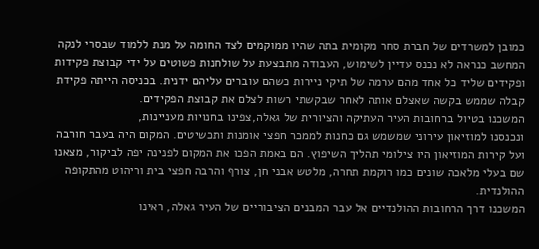כמובן למשרדים של חברת סחר מקומית בתה שהיו ממוקמים לצד החומה על מנת ללמוד שבסרי לנקה המחשב כנראה לא נכנס עדיין לשימוש, העבודה מתבצעת על שולחנות פשוטים על ידי קבוצת פקידות ופקידים שליד כל אחד מהם ערמה של תיקי ניירות כשהם עוברים עליהם ידנית. בכניסה הייתה פקידת קבלה שממש בקשה שאצלם אותה לאחר שבקשתי רשות לצלם את קבוצת הפקידים.
המשכנו בטיול ברחובות העיר העתיקה והציורית של גאלה,צפינו בחנויות מעניינות,
ונכנסנו למוזיאון עירוני שמשמש גם כחנות לממכר חפצי אומנות ותכשיטים. המקום היה בעבר חורבה ועל קירות המוזיאון היו צילומי תהליך השיפוץ. הם באמת הפכו את המקום לפנינה יפה לביקור, מצאנו שם בעלי מלאכה שונים כמו רוקמת תחרה, מלטש אבני חן, צורף והרבה חפצי בית וריהוט מהתקופה ההולנדית.
המשכנו דרך הרחובות ההולנדיים אל עבר המבנים הציבוריים של העיר גאלה, ראינו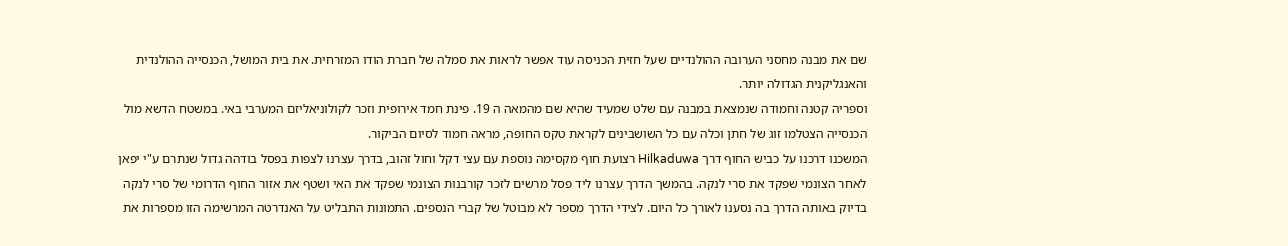שם את מבנה מחסני הערובה ההולנדיים שעל חזית הכניסה עוד אפשר לראות את סמלה של חברת הודו המזרחית. את בית המושל, הכנסייה ההולנדית והאנגליקנית הגדולה יותר.
וספריה קטנה וחמודה שנמצאת במבנה עם שלט שמעיד שהיא שם מהמאה ה 19. פינת חמד אירופית וזכר לקולוניאליזם המערבי באי. במשטח הדשא מול הכנסייה הצטלמו זוג של חתן וכלה עם כל השושבינים לקראת טקס החופה, מראה חמוד לסיום הביקור.
המשכנו דרכנו על כביש החוף דרך Hilkaduwa רצועת חוף מקסימה נוספת עם עצי דקל וחול זהוב, בדרך עצרנו לצפות בפסל בודהה גדול שנתרם ע"י יפאן לאחר הצונמי שפקד את סרי לנקה. בהמשך הדרך עצרנו ליד פסל מרשים לזכר קורבנות הצונמי שפקד את האי ושטף את אזור החוף הדרומי של סרי לנקה בדיוק באותה הדרך בה נסענו לאורך כל היום. לצידי הדרך מספר לא מבוטל של קברי הנספים. התמונות התבליט על האנדרטה המרשימה הזו מספרות את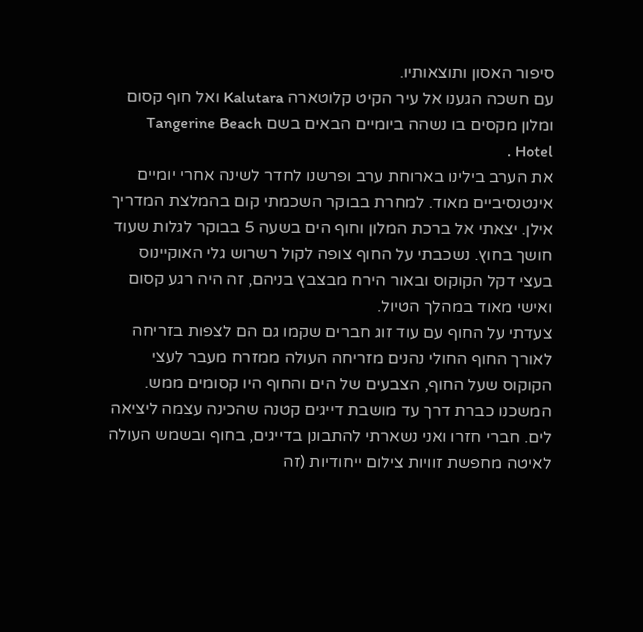סיפור האסון ותוצאותיו.
עם חשכה הגענו אל עיר הקיט קלוטארה Kalutara ואל חוף קסום ומלון מקסים בו נשהה ביומיים הבאים בשם Tangerine Beach Hotel .
את הערב בילינו בארוחת ערב ופרשנו לחדר לשינה אחרי יומיים אינטנסיביים מאוד. למחרת בבוקר השכמתי קום בהמלצת המדריך אילן. יצאתי אל ברכת המלון וחוף הים בשעה 5 בבוקר לגלות שעוד חושך בחוץ. נשכבתי על החוף צופה לקול רשרוש גלי האוקיינוס בעצי דקל הקוקוס ובאור הירח מבצבץ בניהם, זה היה רגע קסום ואישי מאוד במהלך הטיול.
צעדתי על החוף עם עוד זוג חברים שקמו גם הם לצפות בזריחה לאורך החוף החולי נהנים מזריחה העולה ממזרח מעבר לעצי הקוקוס שעל החוף, הצבעים של הים והחוף היו קסומים ממש. המשכנו כברת דרך עד מושבת דייגים קטנה שהכינה עצמה ליציאה לים. חברי חזרו ואני נשארתי להתבונן בדייגים, בחוף ובשמש העולה לאיטה מחפשת זוויות צילום ייחודיות (זה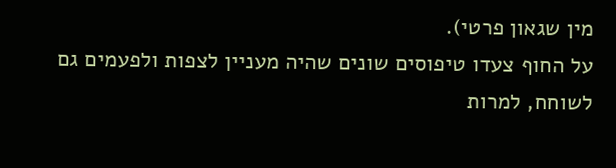מין שגאון פרטי).
על החוף צעדו טיפוסים שונים שהיה מעניין לצפות ולפעמים גם לשוחח, למרות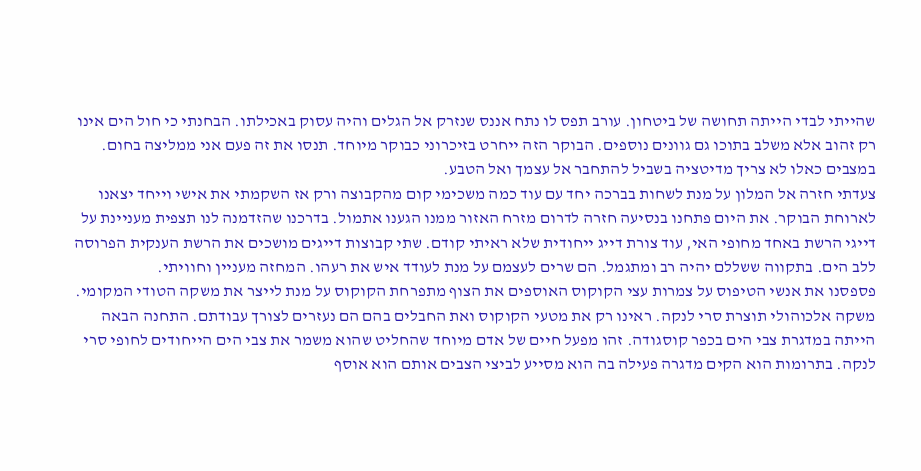שהייתי לבדי הייתה תחושה של ביטחון. עורב תפס לו נתח אננס שנזרק אל הגלים והיה עסוק באכילתו. הבחנתי כי חול הים אינו רק זהוב אלא משלב בתוכו גם גוונים נוספים. הבוקר הזה ייחרט בזיכרוני כבוקר מיוחד. תנסו את זה פעם אני ממליצה בחום. במצבים כאלו לא צריך מדיטציה בשביל להתחבר אל עצמך ואל הטבע.
צעדתי חזרה אל המלון על מנת לשחות בברכה יחד עם עוד כמה משכימי קום מהקבוצה ורק אז השקמתי את אישי וייחד יצאנו לארוחת הבוקר. את היום פתחנו בנסיעה חזרה לדרום מזרח האזור ממנו הגענו אתמול. בדרכנו שהזדמנה לנו תצפית מעניינת על דייגי הרשת באחד מחופי האי, עוד צורת דייג ייחודית שלא ראיתי קודם. שתי קבוצות דייגים מושכים את הרשת הענקית הפרוסה ללב הים. בתקווה ששללם יהיה רב ומתגמל. הם שרים לעצמם על מנת לעודד איש את רעהו. המחזה מעניין וחוויתי.
פספסנו את אנשי הטיפוס על צמרות עצי הקוקוס האוספים את הצוף מתפרחת הקוקוס על מנת לייצר את משקה הטודי המקומי. משקה אלכוהולי תוצרת סרי לנקה. ראינו רק את מטעי הקוקוס ואת החבלים בהם הם נעזרים לצורך עבודתם. התחנה הבאה הייתה במדגרת צבי הים בכפר קוסגודה. זהו מפעל חיים של אדם מיוחד שהחליט שהוא משמר את צבי הים הייחודים לחופי סרי לנקה. בתרומות הוא הקים מדגרה פעילה בה הוא מסייע לביצי הצבים אותם הוא אוסף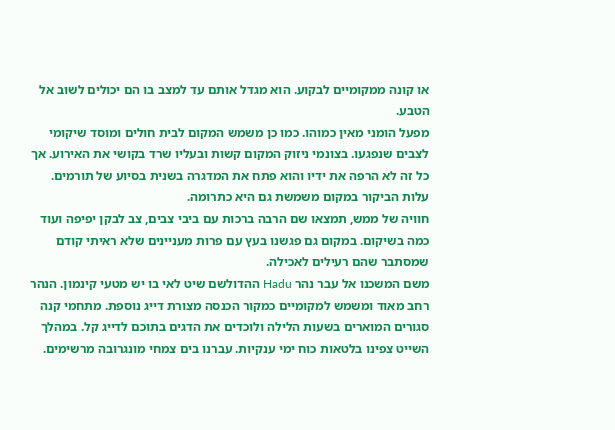או קונה ממקומיים לבקוע. הוא מגדל אותם עד למצב בו הם יכולים לשוב אל הטבע.
מפעל הומני מאין כמוהו. כמו כן משמש המקום לבית חולים ומוסד שיקומי לצבים שנפגעו. בצונמי ניזוק המקום קשות ובעליו שרד בקושי את האירוע. אך כל זה לא הרפה את ידיו והוא פתח את המדגרה בשנית בסיוע של תורמים. עלות הביקור במקום משמשת גם היא כתרומה.
חוויה של ממש, תמצאו שם הרבה ברכות עם ביבי צבים, צב לבקן יפיפה ועוד כמה בשיקום. במקום גם פגשנו בעץ עם פרות מעניינים שלא ראיתי קודם שמסתבר שהם רעילים לאכילה.
משם המשכנו אל עבר נהר Hadu ההדולשם שיט לאי בו יש מטעי קינמון. הנהר רחב מאוד ומשמש למקומיים כמקור הכנסה מצורת דייג נוספת. מתחמי קנה סגורים המוארים בשעות הלילה ולוכדים את הדגים בתוכם לדייג קל. במהלך השייט צפינו בלטאות כוח ימי ענקיות. עברנו בים צמחי מונגרובה מרשימים.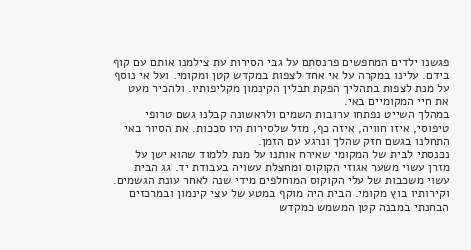פגשנו ילדים המחפשים פרנסתם על גבי הסירות עת צילמנו אותם עם קוף בידם. עלינו במקרה על אי אחד לצפות במקדש קטן ומקומי. ועל אי נוסף על מנת לצפות בתהליך הפקת תבלין הקינמון מקליפותיו. ולהכיר מעט את חיי המקומיים באי.
במהלך השייט נפתחו ערובות השמים ולראשונה קבלנו גשם טרופי טיפוסי, איזו חוויה, איזה כף, מזל שלסירות היו סככות. את הסיור באי התחלנו בגשם חזק שהלך ונרגע עם הזמן.
נכנסתי לבית של המקומי שאירח אותנו על מנת ללמוד שהוא ישן על מזרן עשוי משער אגוזי הקוקוס ומחצלת עשויה בעבודת יד. גג הבית עשוי משכבות של עלי הקוקוס המוחלפים מידי שנה לאחר עונת הגשמים. וקירותיו בוץ מקומי. הבית היה מוקף במטע של עצי קינמון ובמרכזים הבחנתי במבנה קטן המשמש כמקדש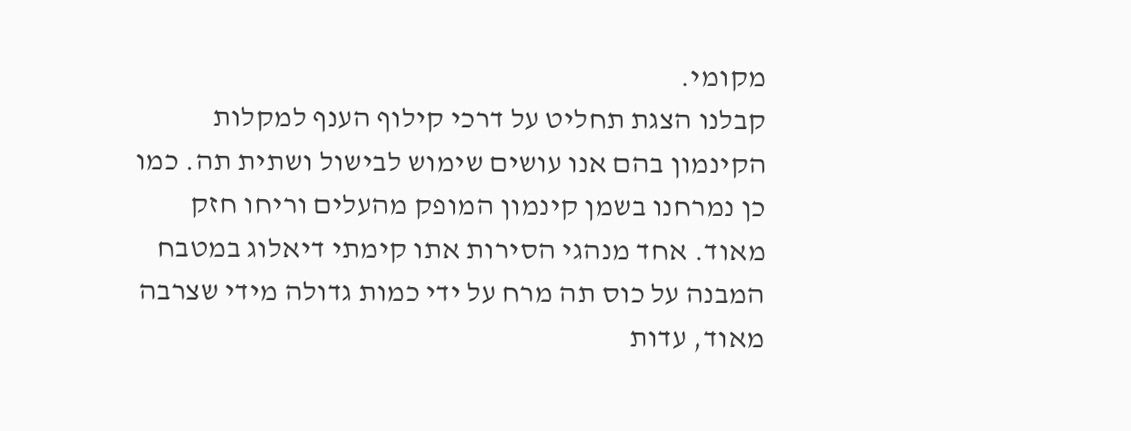מקומי.
קבלנו הצגת תחליט על דרכי קילוף הענף למקלות הקינמון בהם אנו עושים שימוש לבישול ושתית תה. כמו כן נמרחנו בשמן קינמון המופק מהעלים וריחו חזק מאוד. אחד מנהגי הסירות אתו קימתי דיאלוג במטבח המבנה על כוס תה מרח על ידי כמות גדולה מידי שצרבה מאוד, עדות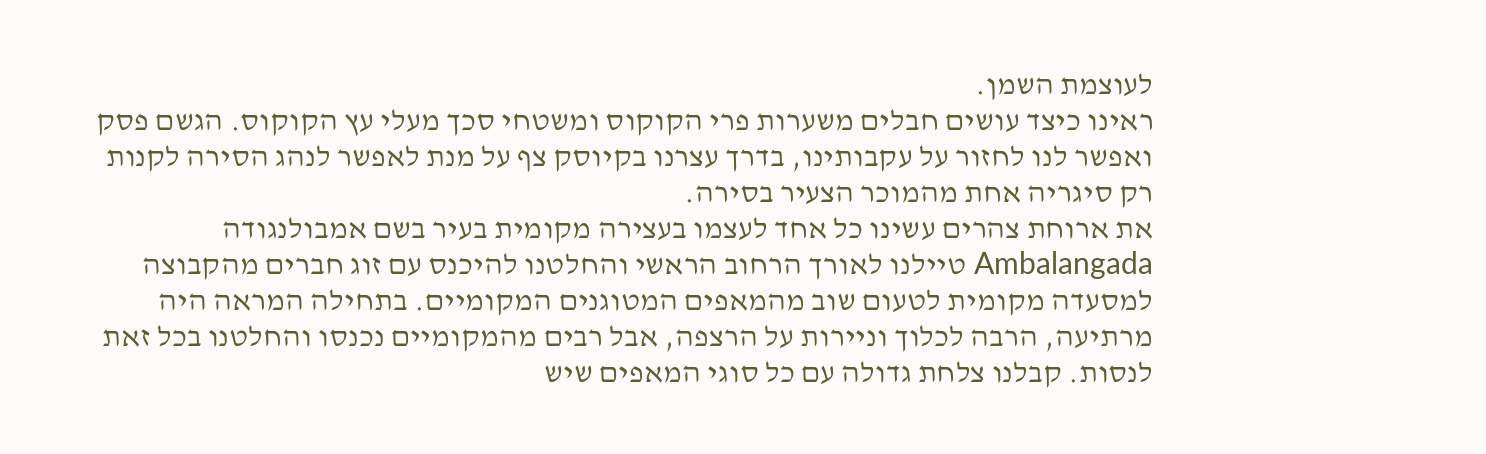לעוצמת השמן.
ראינו כיצד עושים חבלים משערות פרי הקוקוס ומשטחי סכך מעלי עץ הקוקוס. הגשם פסק ואפשר לנו לחזור על עקבותינו, בדרך עצרנו בקיוסק צף על מנת לאפשר לנהג הסירה לקנות רק סיגריה אחת מהמוכר הצעיר בסירה.
את ארוחת צהרים עשינו כל אחד לעצמו בעצירה מקומית בעיר בשם אמבולנגודה Ambalangada טיילנו לאורך הרחוב הראשי והחלטנו להיכנס עם זוג חברים מהקבוצה למסעדה מקומית לטעום שוב מהמאפים המטוגנים המקומיים. בתחילה המראה היה מרתיעה, הרבה לכלוך וניירות על הרצפה, אבל רבים מהמקומיים נכנסו והחלטנו בכל זאת לנסות. קבלנו צלחת גדולה עם כל סוגי המאפים שיש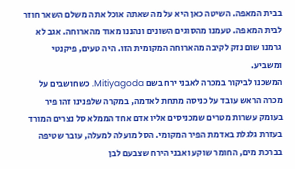בבית המאפה. השיטה כאן היא על מה שאתה אוכל אתה משלם השאר חוזר לבית המאפה. טעמנו מהסוגים השונים ונהננו מאוד מהארוחה. אגב לא גרמנו שום נזק לקיבה מהארוחה המקומית הזו. היה טעים, פיקנטי ומשביע.
המשכנו לביקור במכרה לאבני ירח בשם Mitiyagoda. כשחושבים על מכרה הראש עובד על כניסה מתחת לאדמה, במקרה שלפנינו זהו פיר בעומק עשרות מטרים שמכניסים אליו אדם אחד הממלא סל נצרים המורד בעזרת גלגלת באדמת הפיר המקומי. הסל מועלה למעלה, עובר שטיפה בברכת מים, החומר שוקע ואבני הירח שצבעם לבן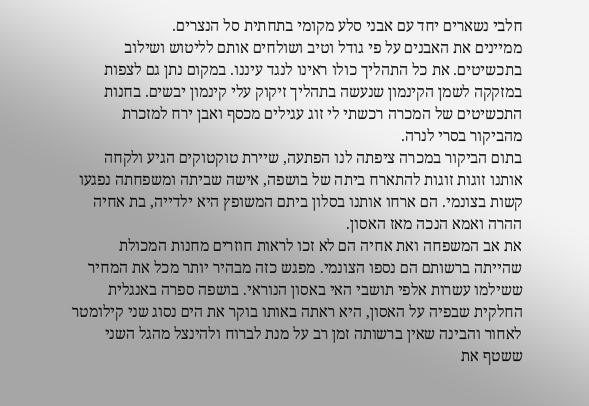חלבי נשארים יחד עם אבני סלע מקומי בתחתית סל הנצרים.
ממיינים את האבנים על פי גודל וטיב ושולחים אותם לליטוש ושילוב בתכשיטים. את כל התהליך כולו ראינו לנגד עיננו. במקום נתן גם לצפות במזקקה לשמן הקינמון שנעשה בתהליך זיקוק עלי קינמון יבשים. בחנות התכשיטים של המכרה רכשתי לי זוג עגילים מכסף ואבן ירח למזכרת מהביקור בסרי לנרה.
בתום הביקור במכרה ציפתה לנו הפתעה, שיירת טוקטוקים הגיע ולקחה אותנו זוגות זוגות להתארח ביתה של בושפה, אישה שביתה ומשפחתה נפגעו קשות בצונמי. הם ארחו אותנו בסלון ביתם המשופץ היא ילדייה, בת אחיה ההרה ואמא הנכה מאז האסון.
את אב המשפחה ואת אחיה הם לא זכו לראות חוזרים מחנות המכולת שהייתה ברשותם הם נספו הצונמי. מפגש כזה מבהיר יותר מכל את המחיר ששילמו עשרות אלפי תושבי האי באסון הנוראי. בושפה ספרה באנגלית החלקית שבפיה על האסון, היא ראתה באותו בוקר את הים נסוג שני קילומטר לאחור והבינה שאין ברשותה זמן רב על מנת לברוח ולהינצל מהגל השני ששטף את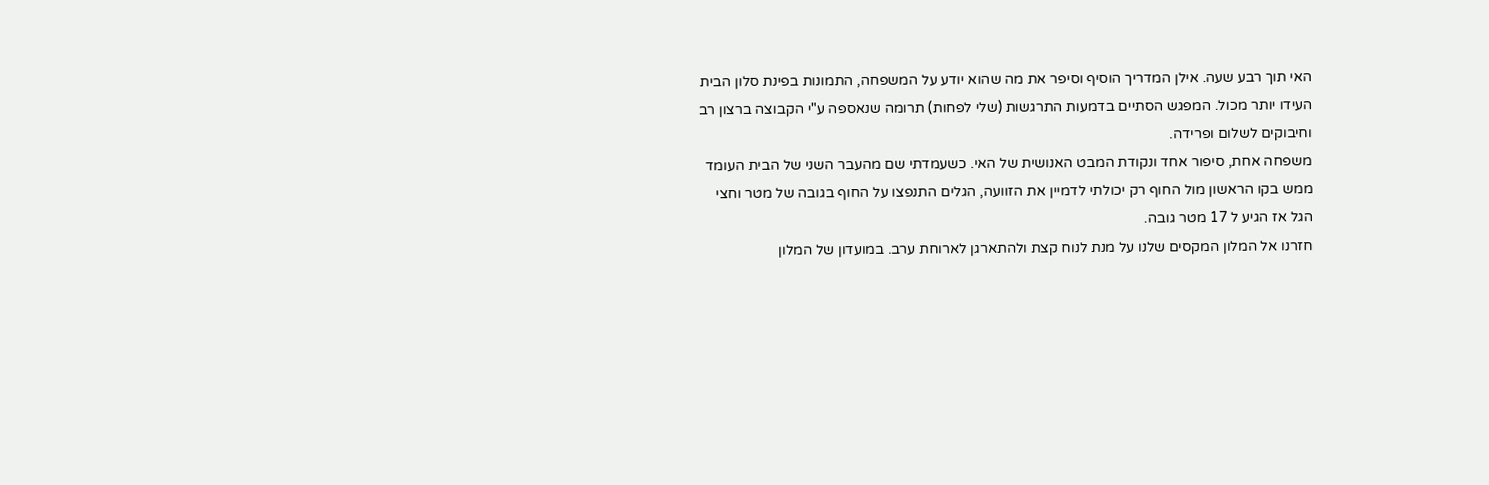האי תוך רבע שעה. אילן המדריך הוסיף וסיפר את מה שהוא יודע על המשפחה, התמונות בפינת סלון הבית העידו יותר מכול. המפגש הסתיים בדמעות התרגשות (שלי לפחות) תרומה שנאספה ע"י הקבוצה ברצון רב וחיבוקים לשלום ופרידה.
משפחה אחת, סיפור אחד ונקודת המבט האנושית של האי. כשעמדתי שם מהעבר השני של הבית העומד ממש בקו הראשון מול החוף רק יכולתי לדמיין את הזוועה, הגלים התנפצו על החוף בגובה של מטר וחצי הגל אז הגיע ל 17 מטר גובה.
חזרנו אל המלון המקסים שלנו על מנת לנוח קצת ולהתארגן לארוחת ערב. במועדון של המלון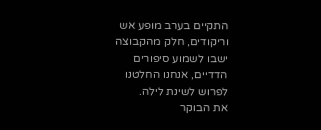התקיים בערב מופע אש וריקודים, חלק מהקבוצה ישבו לשמוע סיפורים הדדיים, אנחנו החלטנו לפרוש לשינת לילה.
את הבוקר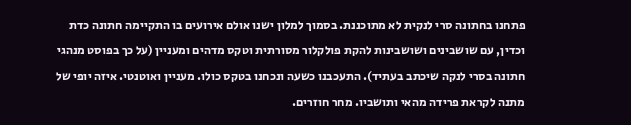פתחנו בחתונה סרי לנקית לא מתוכננת. בסמוך למלון ישנו אולם אירועים בו התקיימה חתונה כדת וכדין, עם שושבינים ושושבינות להקת פולקלור מסורתית וטקס מדהים ומעניין (על כך בפוסט מנהגי חתונה בסרי לנקה שיכתב בעתיד). התעכבנו כשעה ונכחנו בטקס כולו. מעניין ואוטנטי. איזה יופי של מתנה לקראת פרידה מהאי ותושביו. מחר חוזרים.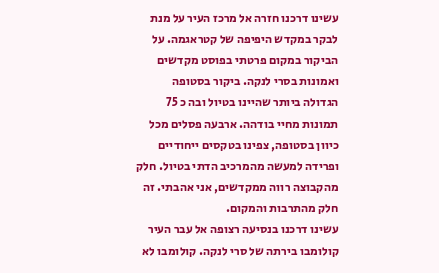עשינו דרכנו חזרה אל מרכז העיר על מנת לבקר במקדש היפיפה של קטראגמה. על הביקור במקום פרטתי בפוסט מקדשים ואמונות בסרי לנקה. ביקור בסטופה הגדולה ביותר שהיינו בטיול ובה כ 75 תמונות מחיי בודהה. ארבעה פסלים מכל כיוון בסטופה, צפינו בטקסים ייחודיים ופרידה למעשה מהמרכיב הדתי בטיול. חלק מהקבוצה רווה ממקדשים, אני אהבתי. זה חלק מהתרבות והמקום.
עשינו דרכנו בנסיעה רצופה אל עבר העיר קולומבו בירתה של סרי לנקה. קולומבו לא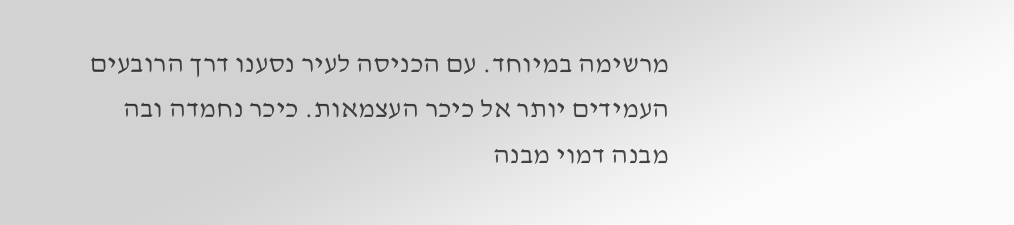מרשימה במיוחד. עם הכניסה לעיר נסענו דרך הרובעים העמידים יותר אל כיכר העצמאות. כיכר נחמדה ובה מבנה דמוי מבנה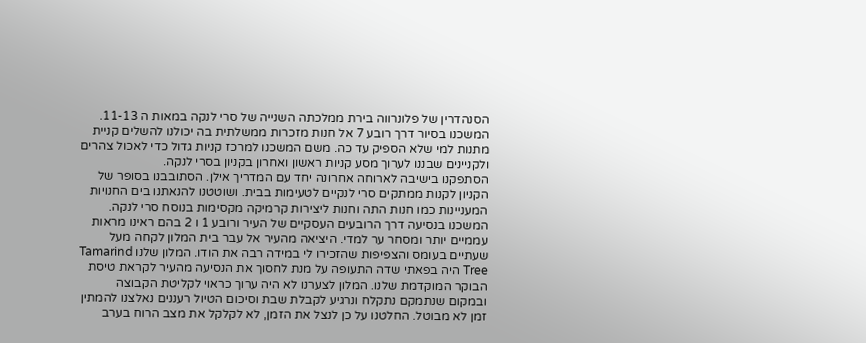הסנהדרין של פלונרווה בירת ממלכתה השנייה של סרי לנקה במאות ה 11-13. המשכנו בסיור דרך רובע 7 אל חנות מזכרות ממשלתית בה יכולנו להשלים קניית מתנות למי שלא הספיק עד כה. משם המשכנו למרכז קניות גדול כדי לאכול צהרים ולקניינים שבננו לערוך מסע קניות ראשון ואחרון בקניון בסרי לנקה.
הסתפקנו בישיבה לארוחה אחרונה יחד עם המדריך אילן. הסתובבנו בסופר של הקניון לקנות ממתקים סרי לנקיים לטעימות בבית. ושוטטנו להנאתנו בים החנויות המעניינות כמו חנות התה וחנות ליצירות קרמיקה מקסימות בנוסח סרי לנקה.
המשכנו בנסיעה דרך הרובעים העסקיים של העיר ורובע 1 ו 2 בהם ראינו מראות עממיים יותר ומסחר ער למדי. היציאה מהעיר אל עבר בית המלון לקחה מעל שעתיים בעומס והצפיפות שהזכירו לי במידה רבה את הודו. המלון שלנו Tamarind Tree היה בפאתי שדה התעופה על מנת לחסוך את הנסיעה מהעיר לקראת טיסת הבוקר המוקדמת שלנו. המלון לצערנו לא היה ערוך כראוי לקליטת הקבוצה ובמקום שנתמקם נתקלח ונרגיע לקבלת שבת וסיכום הטיול רעננים נאלצנו להמתין זמן לא מבוטל. החלטנו על כן לנצל את הזמן, לא לקלקל את מצב הרוח בערב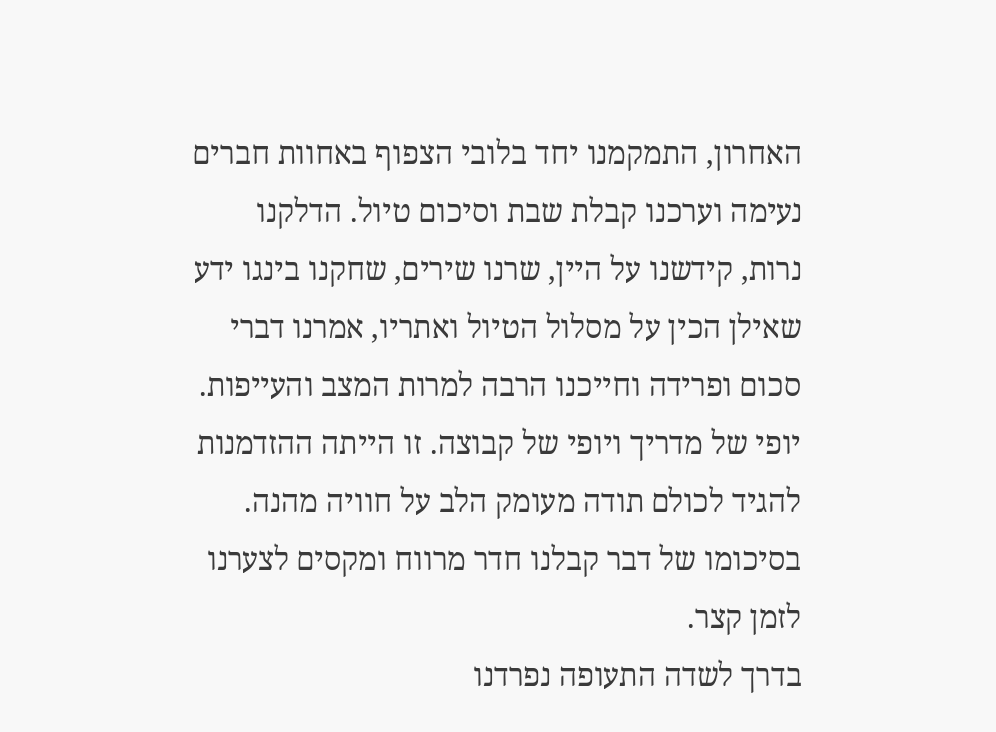האחרון, התמקמנו יחד בלובי הצפוף באחוות חברים נעימה וערכנו קבלת שבת וסיכום טיול. הדלקנו נרות, קידשנו על היין, שרנו שירים, שחקנו בינגו ידע שאילן הכין על מסלול הטיול ואתריו, אמרנו דברי סכום ופרידה וחייכנו הרבה למרות המצב והעייפות. יופי של מדריך ויופי של קבוצה. זו הייתה ההזדמנות להגיד לכולם תודה מעומק הלב על חוויה מהנה. בסיכומו של דבר קבלנו חדר מרווח ומקסים לצערנו לזמן קצר.
בדרך לשדה התעופה נפרדנו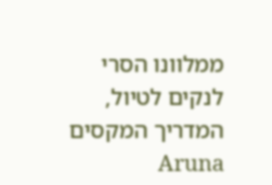ממלוונו הסרי לנקים לטיול, המדריך המקסים Aruna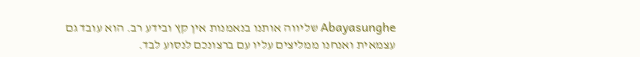Abayasunghe שליווה אותנו בנאמנות אין קץ ובידע רב. הוא עובד גם עצמאית ואנחנו ממליצים עליו עם ברצונכם לנסוע לבד.